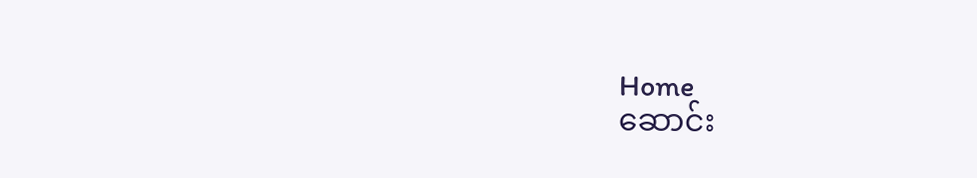Home
ဆောင်း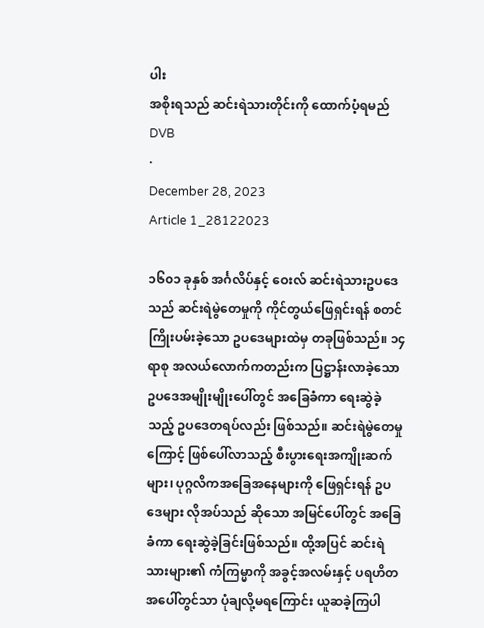ပါး
အစိုးရသည် ဆင်းရဲသားတိုင်းကို ထောက်ပံ့ရမည်
DVB
·
December 28, 2023
Article 1_28122023

၁၆၀၁ ခုနှစ် အင်္ဂလိပ်နှင့် ဝေးလ် ဆင်းရဲသားဥပဒေသည် ဆင်းရဲမွဲတေမှုကို ကိုင်တွယ်ဖြေရှင်းရန် စတင်ကြိုးပမ်းခဲ့သော ဥပဒေများထဲမှ တခုဖြစ်သည်။ ၁၄ ရာစု အလယ်လောက်ကတည်းက ပြဋ္ဌာန်းလာခဲ့သော ဥပဒေအမျိုးမျိုးပေါ်တွင် အခြေခံကာ ရေးဆွဲခဲ့သည့် ဥပဒေတရပ်လည်း ဖြစ်သည်။ ဆင်းရဲမွဲတေမှုကြောင့် ဖြစ်ပေါ်လာသည့် စီးပွားရေးအကျိုးဆက်များ၊ ပုဂ္ဂလိကအခြေအနေများကို ဖြေရှင်းရန် ဥပဒေများ လိုအပ်သည် ဆိုသော အမြင်ပေါ်တွင် အခြေခံကာ ရေးဆွဲခဲ့ခြင်းဖြစ်သည်။ ထို့အပြင် ဆင်းရဲသားများ၏ ကံကြမ္မာကို အခွင့်အလမ်းနှင့် ပရဟိတအပေါ်တွင်သာ ပုံချလို့မရကြောင်း ယူဆခဲ့ကြပါ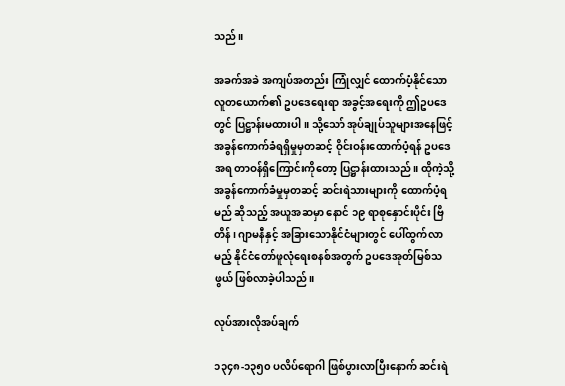သည်။

အခက်အခဲ အကျပ်အတည်း ကြုံလျှင် ထောက်ပံ့နိုင်သော လူတယောက်၏ ဥပဒေရေးရာ အခွင့်အရေးကို ဤဥပဒေတွင် ပြဋ္ဌာန်းမထားပါ။ သို့သော် အုပ်ချုပ်သူများအနေဖြင့် အခွန်ကောက်ခံရရှိမှုမှတဆင့် ဝိုင်းဝန်းထောက်ပံ့ရန် ဥပဒေအရ တာဝန်ရှိကြောင်းကိုတော့ ပြဋ္ဌာန်းထားသည်။ ထိုကဲ့သို့ အခွန်ကောက်ခံမှုမှတဆင့် ဆင်းရဲသားများကို ထောက်ပံ့ရမည် ဆိုသည့် အယူအဆမှာ နောင် ၁၉ ရာစုနှောင်းပိုင်း ဗြိတိန်၊ ဂျာမနီနှင့် အခြားသောနိုင်ငံများတွင် ပေါ်ထွက်လာမည့် နိုင်ငံတော်ဖူလုံရေးစနစ်အတွက် ဥပဒေအုတ်မြစ်သဖွယ် ဖြစ်လာခဲ့ပါသည်။

လုပ်အားလိုအပ်ချက်

၁၃၄၈-၁၃၅၀ ပလိပ်ရောဂါ ဖြစ်ပွားလာပြီးနောက် ဆင်းရဲ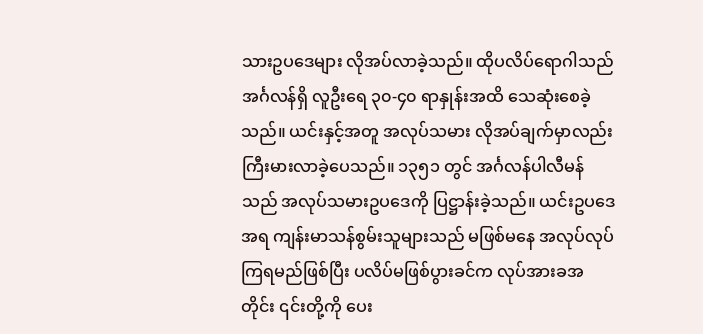သားဥပဒေများ လိုအပ်လာခဲ့သည်။ ထိုပလိပ်ရောဂါသည် အင်္ဂလန်ရှိ လူဦးရေ ၃၀-၄၀ ရာနှုန်းအထိ သေဆုံးစေခဲ့သည်။ ယင်းနှင့်အတူ အလုပ်သမား လိုအပ်ချက်မှာလည်း ကြီးမားလာခဲ့ပေသည်။ ၁၃၅၁ တွင် အင်္ဂလန်ပါလီမန်သည် အလုပ်သမားဥပဒေကို ပြဋ္ဌာန်းခဲ့သည်။ ယင်းဥပဒေအရ ကျန်းမာသန်စွမ်းသူများသည် မဖြစ်မနေ အလုပ်လုပ်ကြရမည်ဖြစ်ပြီး ပလိပ်မဖြစ်ပွားခင်က လုပ်အားခအတိုင်း ၎င်းတို့ကို ပေး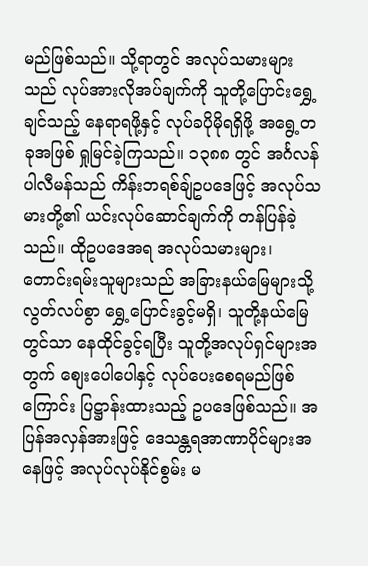မည်ဖြစ်သည်။ သို့ရာတွင် အလုပ်သမားများသည် လုပ်အားလိုအပ်ချက်ကို သူတို့ပြောင်းရွှေ့ချင်သည့် နေရာရဖို့နှင့် လုပ်ခပိုမိုရရှိဖို့ အရွေ့တခုအဖြစ် ရှုမြင်ခဲ့ကြသည်။ ၁၃၈၈ တွင် အင်္ဂလန်ပါလီမန်သည် ကိန်းဘရစ်ချ်ဥပဒေဖြင့် အလုပ်သမားတို့၏ ယင်းလုပ်ဆောင်ချက်ကို တန်ပြန်ခဲ့သည်။ ထိုဥပဒေအရ အလုပ်သမားများ၊ တောင်းရမ်းသူများသည် အခြားနယ်မြေများသို့ လွတ်လပ်စွာ ရွှေ့ပြောင်းခွင့်မရှိ၊ သူတို့နယ်မြေတွင်သာ နေထိုင်ခွင့်ရပြီး သူတို့အလုပ်ရှင်များအတွက် စျေးပေါပေါနှင့် လုပ်ပေးစေရမည်ဖြစ်ကြောင်း ပြဋ္ဌာန်းထားသည့် ဥပဒေဖြစ်သည်။ အပြန်အလှန်အားဖြင့် ဒေသန္တရအာဏာပိုင်များအနေဖြင့် အလုပ်လုပ်နိုင်စွမ်း မ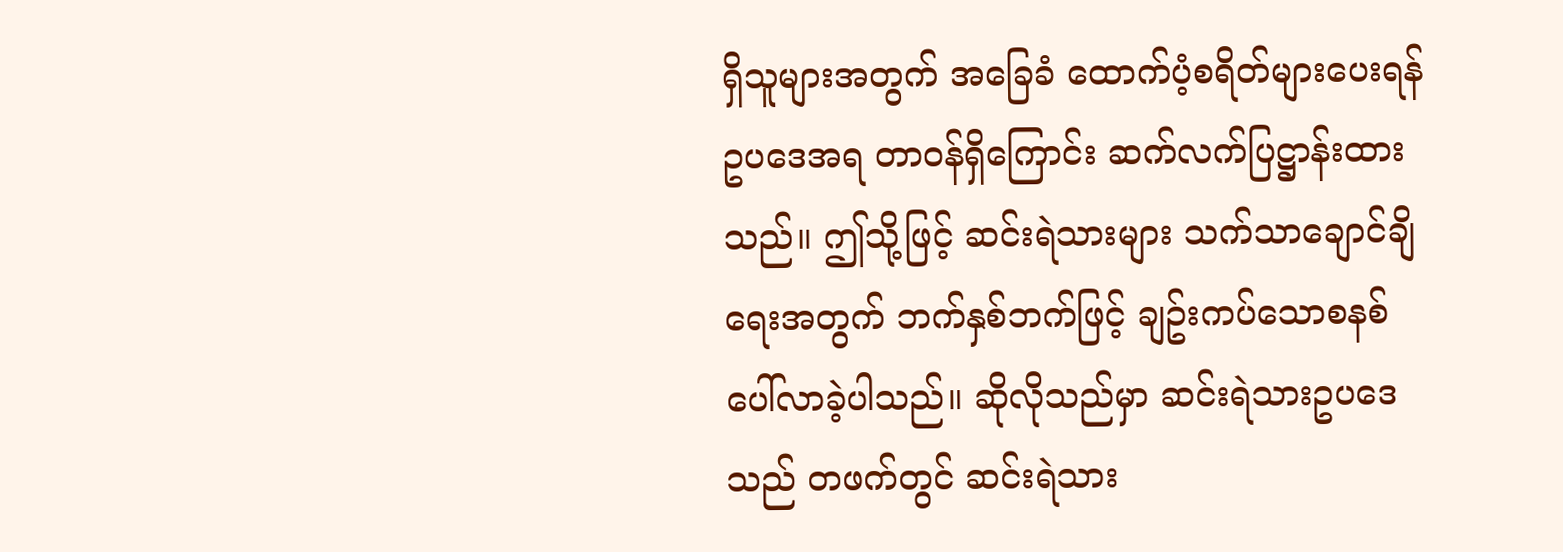ရှိသူများအတွက် အခြေခံ ထောက်ပံ့စရိတ်များပေးရန် ဥပဒေအရ တာဝန်ရှိကြောင်း ဆက်လက်ပြဋ္ဌာန်းထားသည်။ ဤသို့ဖြင့် ဆင်းရဲသားများ သက်သာချောင်ချိရေးအတွက် ဘက်နှစ်ဘက်ဖြင့် ချဥ်းကပ်သောစနစ် ပေါ်လာခဲ့ပါသည်။ ဆိုလိုသည်မှာ ဆင်းရဲသားဥပဒေသည် တဖက်တွင် ဆင်းရဲသား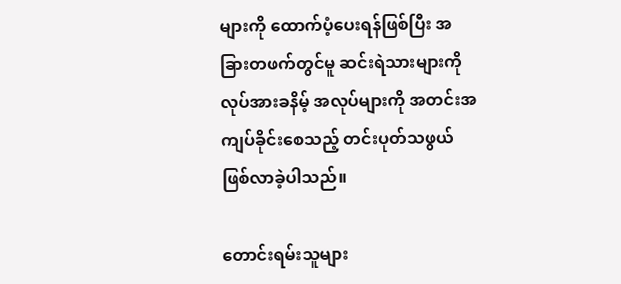များကို ထောက်ပံ့ပေးရန်ဖြစ်ပြီး အခြားတဖက်တွင်မူ ဆင်းရဲသားများကို လုပ်အားခနိမ့် အလုပ်များကို အတင်းအကျပ်ခိုင်းစေသည့် တင်းပုတ်သဖွယ် ဖြစ်လာခဲ့ပါသည်။

တောင်းရမ်းသူများ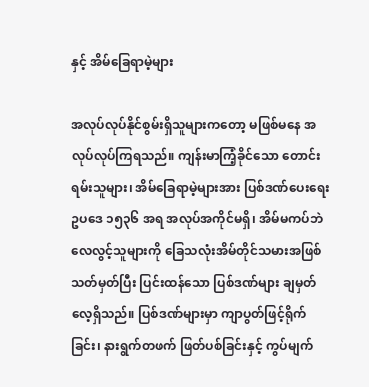နှင့် အိမ်ခြေရာမဲ့များ

အလုပ်လုပ်နိုင်စွမ်းရှိသူများကတော့ မဖြစ်မနေ အလုပ်လုပ်ကြရသည်။ ကျန်းမာကြံ့ခိုင်သော တောင်းရမ်းသူများ၊ အိမ်ခြေရာမဲ့များအား ပြစ်ဒဏ်ပေးရေးဥပဒေ ၁၅၃၆ အရ အလုပ်အကိုင်မရှိ၊ အိမ်မကပ်ဘဲ လေလွင့်သူများကို ခြေသလုံးအိမ်တိုင်သမားအဖြစ် သတ်မှတ်ပြီး ပြင်းထန်သော ပြစ်ဒဏ်များ ချမှတ်လေ့ရှိသည်။ ပြစ်ဒဏ်များမှာ ကျာပွတ်ဖြင့်ရိုက်ခြင်း၊ နားရွက်တဖက် ဖြတ်ပစ်ခြင်းနှင့် ကွပ်မျက်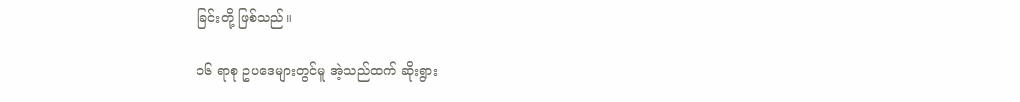ခြင်းတို့ ဖြစ်သည်။

၁၆ ရာစု ဥပဒေများတွင်မူ အဲ့သည်ထက် ဆိုးရွား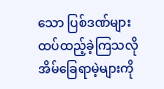သော ပြစ်ဒဏ်များ ထပ်ထည့်ခဲ့ကြသလို အိမ်ခြေရာမဲ့များကို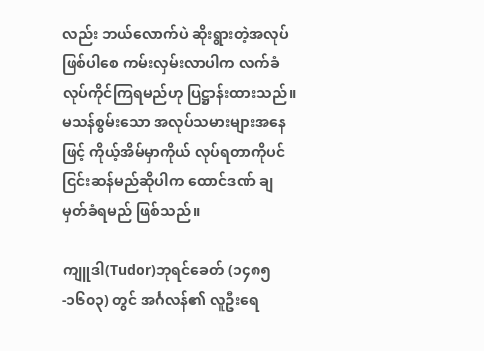လည်း ဘယ်လောက်ပဲ ဆိုးရွားတဲ့အလုပ်ဖြစ်ပါစေ ကမ်းလှမ်းလာပါက လက်ခံလုပ်ကိုင်ကြရမည်ဟု ပြဋ္ဌာန်းထားသည်။ မသန်စွမ်းသော အလုပ်သမားများအနေဖြင့် ကိုယ့်အိမ်မှာကိုယ် လုပ်ရတာကိုပင် ငြင်းဆန်မည်ဆိုပါက ထောင်ဒဏ် ချမှတ်ခံရမည် ဖြစ်သည်။

ကျူဒါ(Tudor)ဘုရင်ခေတ် (၁၄၈၅-၁၆၀၃) တွင် အင်္ဂလန်၏ လူဦးရေ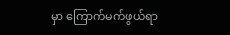မှာ ကြောက်မက်ဖွယ်ရာ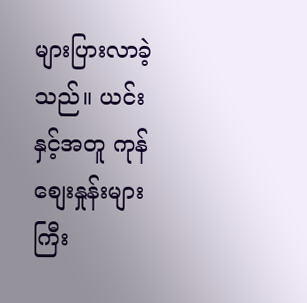များပြားလာခဲ့သည်။ ယင်းနှင့်အတူ ကုန်စျေးနှုန်းများ ကြီး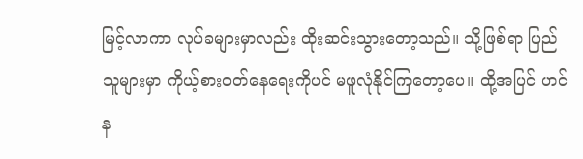မြင့်လာကာ လုပ်ခများမှာလည်း ထိုးဆင်းသွားတော့သည်။ သို့ဖြစ်ရာ ပြည်သူများမှာ ကိုယ့်စားဝတ်နေရေးကိုပင် မဖူလုံနိုင်ကြတော့ပေ။ ထို့အပြင် ဟင်န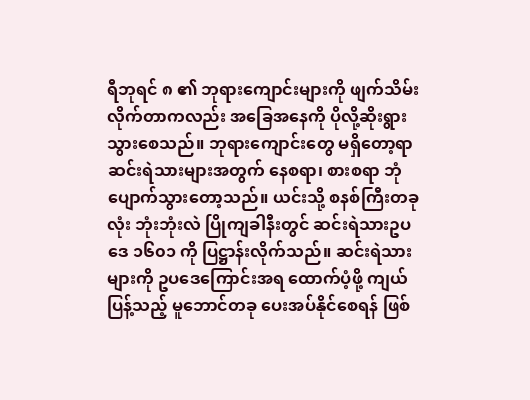ရီဘုရင် ၈ ၏ ဘုရားကျောင်းများကို ဖျက်သိမ်းလိုက်တာကလည်း အခြေအနေကို ပိုလို့ဆိုးရွားသွားစေသည်။ ဘုရားကျောင်းတွေ မရှိတော့ရာ ဆင်းရဲသားများအတွက် နေစရာ၊ စားစရာ ဘုံပျောက်သွားတော့သည်။ ယင်းသို့ စနစ်ကြီးတခုလုံး ဘုံးဘုံးလဲ ပြိုကျခါနီးတွင် ဆင်းရဲသားဥပဒေ ၁၆၀၁ ကို ပြဋ္ဌာန်းလိုက်သည်။ ဆင်းရဲသားများကို ဥပဒေကြောင်းအရ ထောက်ပံ့ဖို့ ကျယ်ပြန့်သည့် မူဘောင်တခု ပေးအပ်နိုင်စေရန် ဖြစ်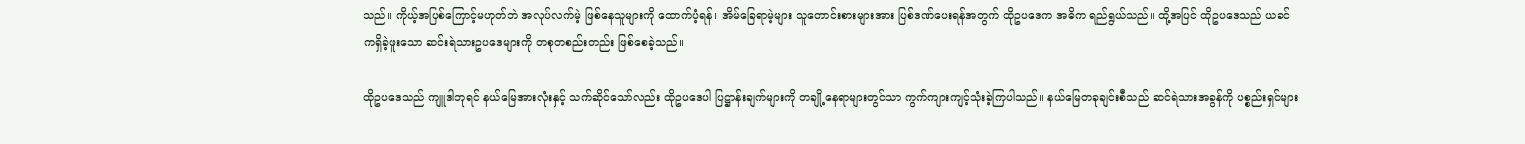သည်။ ကိုယ့်အပြစ်ကြောင့်မဟုတ်ဘဲ အလုပ်လက်မဲ့ ဖြစ်နေသူများကို ထောက်ပံ့ရန်၊ အိမ်ခြေရာမဲ့များ သူတောင်းစားများအား ပြစ်ဒဏ်ပေးရန်အတွက် ထိုဥပဒေက အဓိက ရည်ရွယ်သည်။ ထို့အပြင် ထိုဥပဒေသည် ယခင်ကရှိခဲ့ဖူးသော ဆင်းရဲသားဥပဒေများကို တစုတစည်းတည်း ဖြစ်စေခဲ့သည်။

ထိုဥပဒေသည် ကျူဒါဘုရင် နယ်မြေအားလုံးနှင့် သက်ဆိုင်သော်လည်း ထိုဥပဒေပါ ပြဋ္ဌာန်းချက်များကို တချို့နေရာများတွင်သာ ကွက်ကျားကျင့်သုံးခဲ့ကြပါသည်။ နယ်မြေတခုချင်းစီသည် ဆင်ရဲသားအခွန်ကို ပစ္စည်းရှင်များ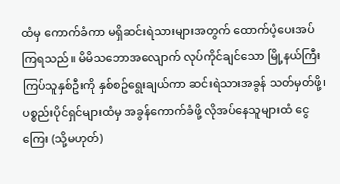ထံမှ ကောက်ခံကာ မရှိဆင်းရဲသားများအတွက် ထောက်ပံ့ပေးအပ်ကြရသည်။ မိမိသဘောအလျောက် လုပ်ကိုင်ချင်သော မြို့နယ်ကြီးကြပ်သူနှစ်ဦးကို နှစ်စဥ်ရွေးချယ်ကာ ဆင်းရဲသားအခွန် သတ်မှတ်ဖို့၊ ပစ္စည်းပိုင်ရှင်များထံမှ အခွန်ကောက်ခံဖို့ လိုအပ်နေသူများထံ ငွေကြေး (သို့မဟုတ်)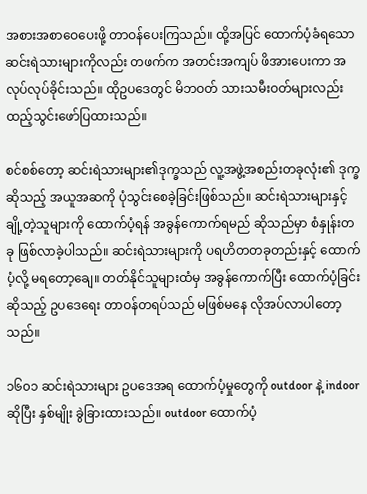အစားအစာဝေပေးဖို့ တာဝန်ပေးကြသည်။ ထို့အပြင် ထောက်ပံ့ခံရသော ဆင်းရဲသားများကိုလည်း တဖက်က အတင်းအကျပ် ဖိအားပေးကာ အလုပ်လုပ်ခိုင်းသည်။ ထိုဥပဒေတွင် မိဘဝတ် သားသမီးဝတ်များလည်း ထည့်သွင်းဖော်ပြထားသည်။

စင်စစ်တော့ ဆင်းရဲသားများ၏ဒုက္ခသည် လူ့အဖွဲ့အစည်းတခုလုံး၏ ဒုက္ခဆိုသည့် အယူအဆကို ပုံသွင်းစေခဲ့ခြင်းဖြစ်သည်။ ဆင်းရဲသားများနှင့် ချို့တဲ့သူများကို ထောက်ပံ့ရန် အခွန်ကောက်ရမည် ဆိုသည်မှာ စံနှုန်းတခု ဖြစ်လာခဲ့ပါသည်။ ဆင်းရဲသားများကို ပရဟိတတခုတည်းနှင့် ထောက်ပံ့လို့ မရတော့ချေ။ တတ်နိုင်သူများထံမှ အခွန်ကောက်ပြီး ထောက်ပံ့ခြင်းဆိုသည့် ဥပဒေရေး တာဝန်တရပ်သည် မဖြစ်မနေ လိုအပ်လာပါတော့သည်။

၁၆၀၁ ဆင်းရဲသားများ ဥပဒေအရ ထောက်ပံ့မှုတွေကို outdoor နဲ့ indoor ဆိုပြီး နှစ်မျိုး ခွဲခြားထားသည်။ outdoor ထောက်ပံ့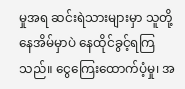မှုအရ ဆင်းရဲသားများမှာ သူတို့နေအိမ်မှာပဲ နေထိုင်ခွင့်ရကြသည်။ ငွေကြေးထောက်ပံ့မှု၊ အ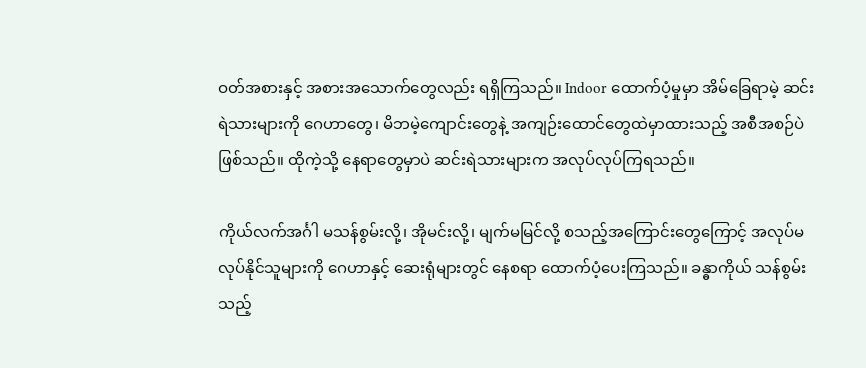ဝတ်အစားနှင့် အစားအသောက်တွေလည်း ရရှိကြသည်။ Indoor ထောက်ပံ့မှုမှာ အိမ်ခြေရာမဲ့ ဆင်းရဲသားများကို ဂေဟာတွေ၊ မိဘမဲ့ကျောင်းတွေနဲ့ အကျဉ်းထောင်တွေထဲမှာထားသည့် အစီအစဉ်ပဲဖြစ်သည်။ ထိုကဲ့သို့ နေရာတွေမှာပဲ ဆင်းရဲသားများက အလုပ်လုပ်ကြရသည်။

ကိုယ်လက်အင်္ဂါ မသန်စွမ်းလို့၊ အိုမင်းလို့၊ မျက်မမြင်လို့ စသည့်အကြောင်းတွေကြောင့် အလုပ်မလုပ်နိုင်သူများကို ဂေဟာနှင့် ဆေးရုံများတွင် နေစရာ ထောက်ပံ့ပေးကြသည်။ ခန္ဓာကိုယ် သန်စွမ်းသည့်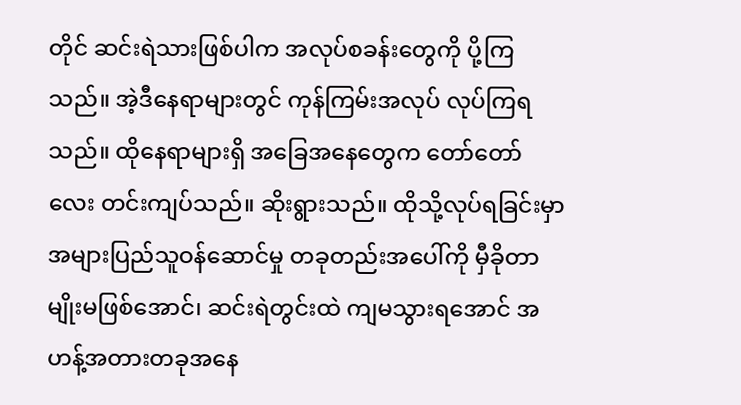တိုင် ဆင်းရဲသားဖြစ်ပါက အလုပ်စခန်းတွေကို ပို့ကြသည်။ အဲ့ဒီနေရာများတွင် ကုန်ကြမ်းအလုပ် လုပ်ကြရသည်။ ထို‌နေရာများရှိ အခြေအနေတွေက တော်တော်လေး တင်းကျပ်သည်။ ဆိုးရွားသည်။ ထိုသို့လုပ်ရခြင်းမှာ အများပြည်သူဝန်ဆောင်မှု တခုတည်းအပေါ်ကို မှီခိုတာမျိုးမဖြစ်အောင်၊ ဆင်းရဲတွင်းထဲ ကျမသွားရအောင် အဟန့်အတားတခုအနေ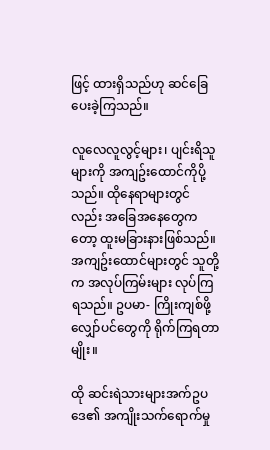ဖြင့် ထားရှိသည်ဟု ဆင်ခြေပေးခဲ့ကြသည်။

လူလေလူလွင့်များ၊ ပျင်းရိသူများကို အကျဥ်းထောင်ကိုပို့သည်။ ထိုနေရာများတွင်လည်း အခြေအနေတွေကတော့ ထူးမခြားနားဖြစ်သည်။ အကျဥ်းထောင်များတွင် သူတို့က အလုပ်ကြမ်းများ လုပ်ကြရသည်။ ဥပမာ- ကြိုးကျစ်ဖို့ လျှော်ပင်တွေကို ရိုက်ကြရတာမျိုး။

ထို ဆင်းရဲသားများအက်ဥပဒေ၏ အကျိုးသက်ရောက်မှု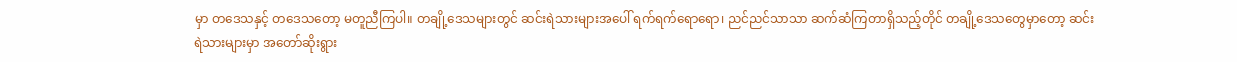မှာ တဒေသနှင့် တဒေသတော့ မတူညီကြပါ။ တချို့ဒေသများတွင် ဆင်းရဲသားများအပေါ် ရက်ရက်ရောရော၊ ညင်ညင်သာသာ ဆက်ဆံကြတာရှိသည့်တိုင် တချို့ဒေသတွေမှာတော့ ဆင်းရဲသားများမှာ အတော်ဆိုးရွား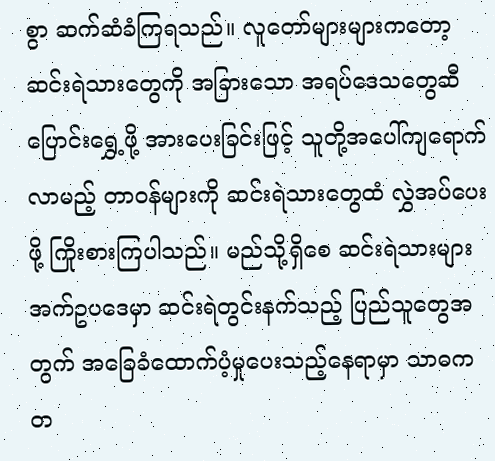စွာ ဆက်ဆံခံကြရသည်။ လူတော်များများကတော့ ဆင်းရဲသားတွေကို အခြားသော အရပ်ဒေသတွေဆီ ပြောင်းရွှေ့ဖို့ အားပေးခြင်းဖြင့် သူတို့အ‌ပေါ်ကျရောက်လာမည့် တာဝန်များကို ဆင်းရဲသားတွေထံ လွှဲအပ်ပေးဖို့ ကြိုးစားကြပါသည်။ မည်သို့ရှိစေ ဆင်းရဲသားများ အက်ဥပဒေမှာ ဆင်းရဲတွင်းနက်သည့် ပြည်သူတွေအတွက် အခြေခံထောက်ပံ့မှုပေးသည့်နေရာမှာ သာဓကတ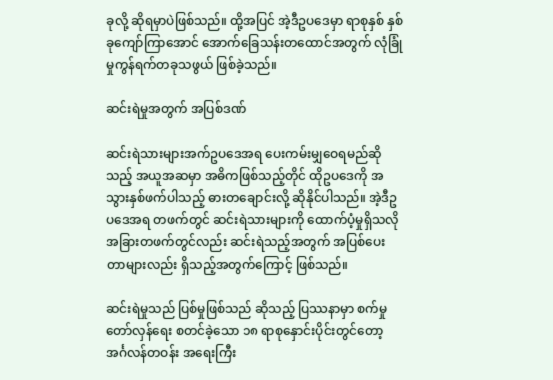ခုလို့ ဆိုရမှာပဲဖြစ်သည်။ ထို့အပြင် အဲ့ဒီဥပဒေမှာ ရာစုနှစ် နှစ်ခုကျော်ကြာအောင် အောက်ခြေသန်းတထောင်အတွက် လုံခြုံမှုကွန်ရက်တခုသဖွယ် ဖြစ်ခဲ့သည်။

ဆင်းရဲမှုအတွက် အပြစ်ဒဏ်

ဆင်းရဲသားများအက်ဥပဒေအရ ပေးကမ်းမျှဝေရမည်ဆိုသည့် အယူအဆမှာ အဓိကဖြစ်သည့်တိုင် ထိုဥပဒေကို အသွားနှစ်ဖက်ပါသည့် ဓားတချောင်းလို့ ဆိုနိုင်ပါသည်။ အဲ့ဒီဥပဒေအရ တဖက်တွင် ဆင်းရဲသားများကို ထောက်ပံ့မှုရှိသလို အခြားတဖက်တွင်လည်း ဆင်းရဲသည့်အတွက် အပြစ်ပေးတာများလည်း ရှိသည့်အတွက်ကြောင့် ဖြစ်သည်။

ဆင်းရဲမှုသည် ပြစ်မှုဖြစ်သည် ဆိုသည့် ပြဿနာမှာ စက်မှုတော်လှန်ရေး စတင်ခဲ့သော ၁၈ ရာစုနှောင်းပိုင်းတွင်တော့ အင်္ဂလန်တဝန်း အရေးကြီး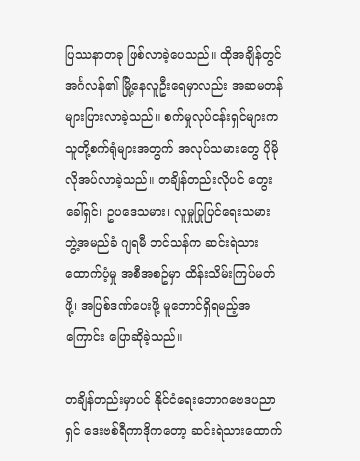ပြဿနာတခု ဖြစ်လာခဲ့ပေသည်။ ထိုအချိန်တွင် အင်္ဂလန်၏ မြို့နေလူဦးရေမှာလည်း အဆမတန် များပြားလာခဲ့သည်။ စက်မှုလုပ်ငန်းရှင်များက သူတို့စက်ရုံများအတွက် အလုပ်သမားတွေ ပိုမိုလိုအပ်လာခဲ့သည်။ တချိန်တည်းလိုပင် တွေးခေါ်ရှင်၊ ဥပဒေသမား၊ လူမှုပြုပြင်ရေးသမား ဘွဲ့အမည်ခံ ဂျရမီ ဘင်သန်က ဆင်းရဲသားထောက်ပံ့မှု အစီအစဥ်မှာ ထိန်းသိမ်းကြပ်မတ်ဖို့၊ အပြစ်ဒဏ်ပေးဖို့ မူဘောင်ရှိရမည့်အကြောင်း ပြောဆိုခဲ့သည်။

တချိန်တည်းမှာပင် နိုင်ငံရေးဘောဂဗေဒပညာရှင် ဒေးဗစ်ရီကာဒိုကတော့ ဆင်းရဲသားထောက်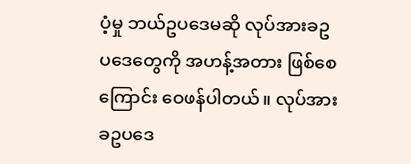ပံ့မှု ဘယ်ဥပဒေမဆို လုပ်အားခဥပဒေတွေကို အဟန့်အတား ဖြစ်စေကြောင်း ဝေဖန်ပါတယ်။ လုပ်အားခဥပဒေ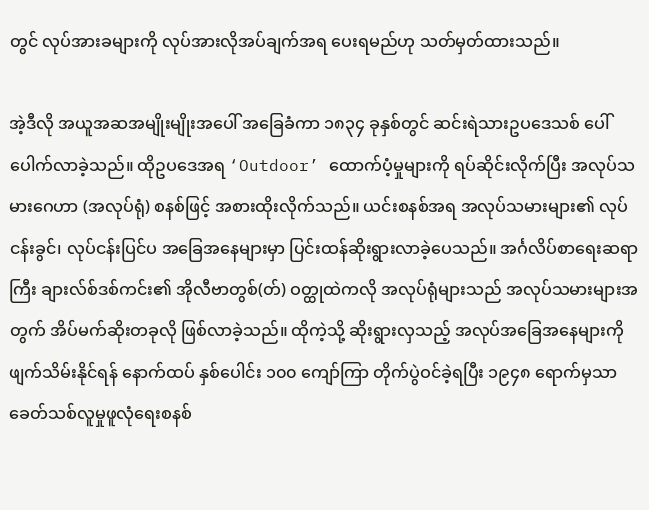တွင် လုပ်အားခများကို လုပ်အားလိုအပ်ချက်အရ ပေးရမည်ဟု သတ်မှတ်ထားသည်။

အဲ့ဒီလို အယူအဆအမျိုးမျိုးအပေါ် အခြေခံကာ ၁၈၃၄ ခုနှစ်တွင် ဆင်းရဲသားဥပဒေသစ် ပေါ်ပေါက်လာခဲ့သည်။ ထိုဥပဒေအရ ‘Outdoor’ ထောက်ပံ့မှုများကို ရပ်ဆိုင်းလိုက်ပြီး အလုပ်သမားဂေဟာ (အလုပ်ရုံ) စနစ်ဖြင့် အစားထိုးလိုက်သည်။ ယင်းစနစ်အရ အလုပ်သမားများ၏ လုပ်ငန်းခွင်၊ လုပ်ငန်းပြင်ပ အခြေအနေများမှာ ပြင်းထန်ဆိုးရွားလာခဲ့ပေသည်။ အင်္ဂလိပ်စာရေးဆရာကြီး ချားလ်စ်ဒစ်ကင်း၏ အိုလီဗာတွစ်(တ်) ဝတ္ထုထဲကလို အလုပ်ရုံများသည် အလုပ်သမားများအတွက် အိပ်မက်ဆိုးတခုလို ဖြစ်လာခဲ့သည်။ ထိုကဲ့သို့ ဆိုးရွားလှသည့် အလုပ်အခြေအနေများကို ဖျက်သိမ်းနိုင်ရန် နောက်ထပ် နှစ်ပေါင်း ၁၀၀ ကျော်ကြာ တိုက်ပွဲဝင်ခဲ့ရပြီး ၁၉၄၈ ရောက်မှသာ ခေတ်သစ်လူမှုဖူလုံရေးစနစ်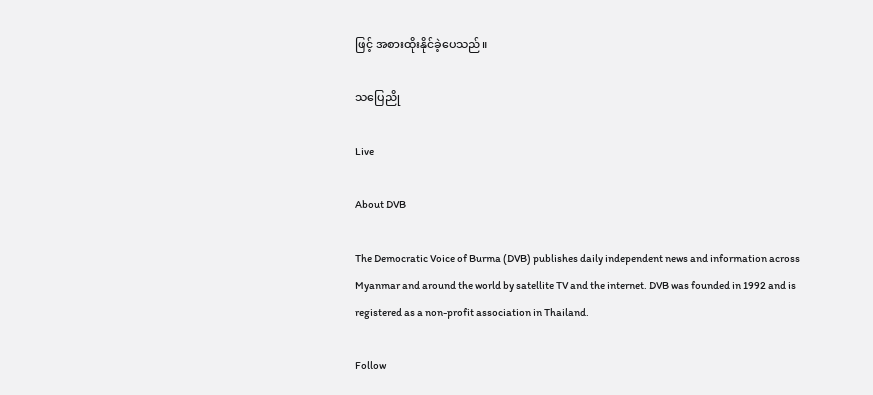ဖြင့် အစားထိုးနိုင်ခဲ့ပေသည်။

သပြေညို

Live

About DVB

The Democratic Voice of Burma (DVB) publishes daily independent news and information across Myanmar and around the world by satellite TV and the internet. DVB was founded in 1992 and is registered as a non-profit association in Thailand.

Follow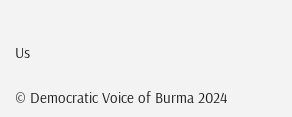Us

© Democratic Voice of Burma 2024